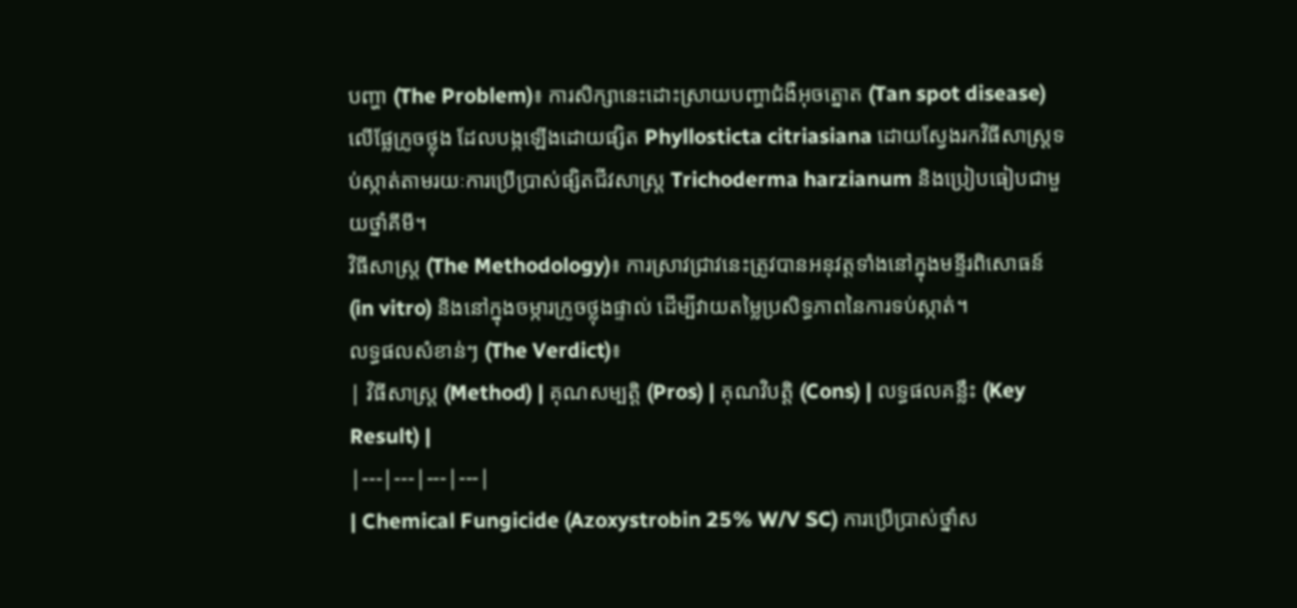បញ្ហា (The Problem)៖ ការសិក្សានេះដោះស្រាយបញ្ហាជំងឺអុចត្នោត (Tan spot disease) លើផ្លែក្រូចថ្លុង ដែលបង្កឡើងដោយផ្សិត Phyllosticta citriasiana ដោយស្វែងរកវិធីសាស្ត្រទប់ស្កាត់តាមរយៈការប្រើប្រាស់ផ្សិតជីវសាស្រ្ត Trichoderma harzianum និងប្រៀបធៀបជាមួយថ្នាំគីមី។
វិធីសាស្ត្រ (The Methodology)៖ ការស្រាវជ្រាវនេះត្រូវបានអនុវត្តទាំងនៅក្នុងមន្ទីរពិសោធន៍ (in vitro) និងនៅក្នុងចម្ការក្រូចថ្លុងផ្ទាល់ ដើម្បីវាយតម្លៃប្រសិទ្ធភាពនៃការទប់ស្កាត់។
លទ្ធផលសំខាន់ៗ (The Verdict)៖
| វិធីសាស្ត្រ (Method) | គុណសម្បត្តិ (Pros) | គុណវិបត្តិ (Cons) | លទ្ធផលគន្លឹះ (Key Result) |
|---|---|---|---|
| Chemical Fungicide (Azoxystrobin 25% W/V SC) ការប្រើប្រាស់ថ្នាំស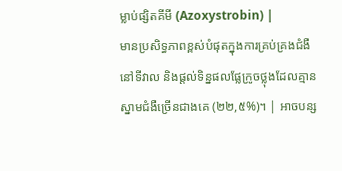ម្លាប់ផ្សិតគីមី (Azoxystrobin) |
មានប្រសិទ្ធភាពខ្ពស់បំផុតក្នុងការគ្រប់គ្រងជំងឺនៅទីវាល និងផ្តល់ទិន្នផលផ្លែក្រូចថ្លុងដែលគ្មានស្នាមជំងឺច្រើនជាងគេ (២២,៥%)។ | អាចបន្ស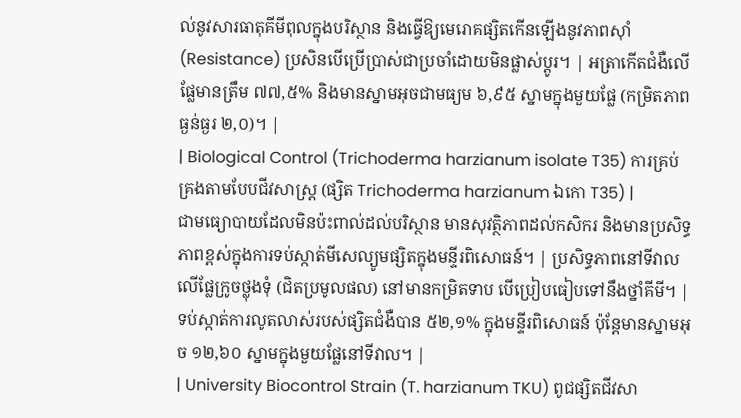ល់នូវសារធាតុគីមីពុលក្នុងបរិស្ថាន និងធ្វើឱ្យមេរោគផ្សិតកើនឡើងនូវភាពស៊ាំ (Resistance) ប្រសិនបើប្រើប្រាស់ជាប្រចាំដោយមិនផ្លាស់ប្តូរ។ | អត្រាកើតជំងឺលើផ្លែមានត្រឹម ៧៧,៥% និងមានស្នាមអុចជាមធ្យម ៦,៩៥ ស្នាមក្នុងមួយផ្លែ (កម្រិតភាពធ្ងន់ធ្ងរ ២,០)។ |
| Biological Control (Trichoderma harzianum isolate T35) ការគ្រប់គ្រងតាមបែបជីវសាស្ត្រ (ផ្សិត Trichoderma harzianum ឯកោ T35) |
ជាមធ្យោបាយដែលមិនប៉ះពាល់ដល់បរិស្ថាន មានសុវត្ថិភាពដល់កសិករ និងមានប្រសិទ្ធភាពខ្ពស់ក្នុងការទប់ស្កាត់មីសេល្យូមផ្សិតក្នុងមន្ទីរពិសោធន៍។ | ប្រសិទ្ធភាពនៅទីវាលលើផ្លែក្រូចថ្លុងទុំ (ជិតប្រមូលផល) នៅមានកម្រិតទាប បើប្រៀបធៀបទៅនឹងថ្នាំគីមី។ | ទប់ស្កាត់ការលូតលាស់របស់ផ្សិតជំងឺបាន ៥២,១% ក្នុងមន្ទីរពិសោធន៍ ប៉ុន្តែមានស្នាមអុច ១២,៦០ ស្នាមក្នុងមួយផ្លែនៅទីវាល។ |
| University Biocontrol Strain (T. harzianum TKU) ពូជផ្សិតជីវសា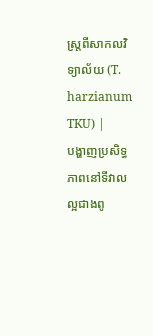ស្ត្រពីសាកលវិទ្យាល័យ (T. harzianum TKU) |
បង្ហាញប្រសិទ្ធភាពនៅទីវាលល្អជាងពូ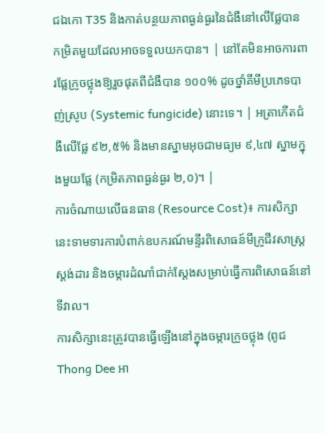ជឯកោ T35 និងកាត់បន្ថយភាពធ្ងន់ធ្ងរនៃជំងឺនៅលើផ្លែបានកម្រិតមួយដែលអាចទទួលយកបាន។ | នៅតែមិនអាចការពារផ្លែក្រូចថ្លុងឱ្យរួចផុតពីជំងឺបាន ១០០% ដូចថ្នាំគីមីប្រភេទបាញ់ស្រូប (Systemic fungicide) នោះទេ។ | អត្រាកើតជំងឺលើផ្លែ ៩២,៥% និងមានស្នាមអុចជាមធ្យម ៩,៤៧ ស្នាមក្នុងមួយផ្លែ (កម្រិតភាពធ្ងន់ធ្ងរ ២,០)។ |
ការចំណាយលើធនធាន (Resource Cost)៖ ការសិក្សានេះទាមទារការបំពាក់ឧបករណ៍មន្ទីរពិសោធន៍មីក្រូជីវសាស្ត្រស្តង់ដារ និងចម្ការដំណាំជាក់ស្តែងសម្រាប់ធ្វើការពិសោធន៍នៅទីវាល។
ការសិក្សានេះត្រូវបានធ្វើឡើងនៅក្នុងចម្ការក្រូចថ្លុង (ពូជ Thong Dee អា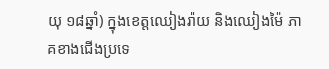យុ ១៨ឆ្នាំ) ក្នុងខេត្តឈៀងរ៉ាយ និងឈៀងម៉ៃ ភាគខាងជើងប្រទេ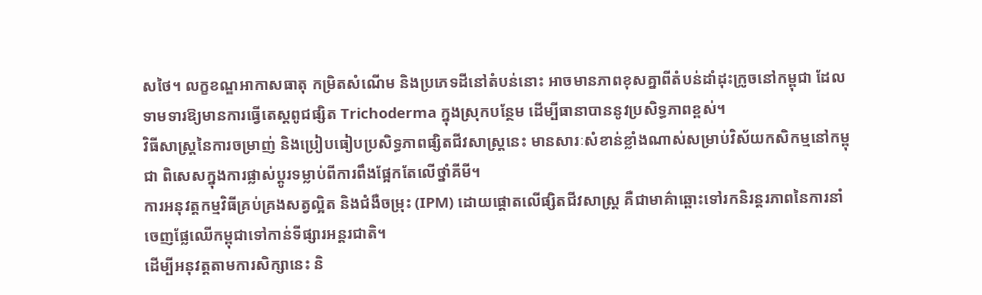សថៃ។ លក្ខខណ្ឌអាកាសធាតុ កម្រិតសំណើម និងប្រភេទដីនៅតំបន់នោះ អាចមានភាពខុសគ្នាពីតំបន់ដាំដុះក្រូចនៅកម្ពុជា ដែលទាមទារឱ្យមានការធ្វើតេស្តពូជផ្សិត Trichoderma ក្នុងស្រុកបន្ថែម ដើម្បីធានាបាននូវប្រសិទ្ធភាពខ្ពស់។
វិធីសាស្ត្រនៃការចម្រាញ់ និងប្រៀបធៀបប្រសិទ្ធភាពផ្សិតជីវសាស្ត្រនេះ មានសារៈសំខាន់ខ្លាំងណាស់សម្រាប់វិស័យកសិកម្មនៅកម្ពុជា ពិសេសក្នុងការផ្លាស់ប្តូរទម្លាប់ពីការពឹងផ្អែកតែលើថ្នាំគីមី។
ការអនុវត្តកម្មវិធីគ្រប់គ្រងសត្វល្អិត និងជំងឺចម្រុះ (IPM) ដោយផ្តោតលើផ្សិតជីវសាស្ត្រ គឺជាមាគ៌ាឆ្ពោះទៅរកនិរន្តរភាពនៃការនាំចេញផ្លែឈើកម្ពុជាទៅកាន់ទីផ្សារអន្តរជាតិ។
ដើម្បីអនុវត្តតាមការសិក្សានេះ និ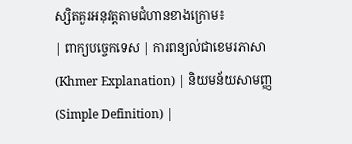ស្សិតគួរអនុវត្តតាមជំហានខាងក្រោម៖
| ពាក្យបច្ចេកទេស | ការពន្យល់ជាខេមរភាសា (Khmer Explanation) | និយមន័យសាមញ្ញ (Simple Definition) |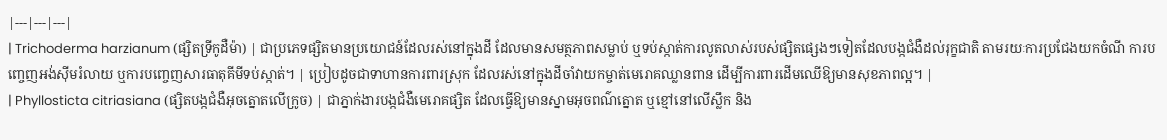|---|---|---|
| Trichoderma harzianum (ផ្សិតទ្រីកូដឺម៉ា) | ជាប្រភេទផ្សិតមានប្រយោជន៍ដែលរស់នៅក្នុងដី ដែលមានសមត្ថភាពសម្លាប់ ឬទប់ស្កាត់ការលូតលាស់របស់ផ្សិតផ្សេងៗទៀតដែលបង្កជំងឺដល់រុក្ខជាតិ តាមរយៈការប្រជែងយកចំណី ការបញ្ចេញអង់ស៊ីមរំលាយ ឬការបញ្ចេញសារធាតុគីមីទប់ស្កាត់។ | ប្រៀបដូចជាទាហានការពារស្រុក ដែលរស់នៅក្នុងដីចាំវាយកម្ចាត់មេរោគឈ្លានពាន ដើម្បីការពារដើមឈើឱ្យមានសុខភាពល្អ។ |
| Phyllosticta citriasiana (ផ្សិតបង្កជំងឺអុចត្នោតលើក្រូច) | ជាភ្នាក់ងារបង្កជំងឺមេរោគផ្សិត ដែលធ្វើឱ្យមានស្នាមអុចពណ៌ត្នោត ឬខ្មៅនៅលើស្លឹក និង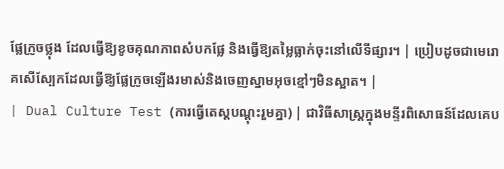ផ្លែក្រូចថ្លុង ដែលធ្វើឱ្យខូចគុណភាពសំបកផ្លែ និងធ្វើឱ្យតម្លៃធ្លាក់ចុះនៅលើទីផ្សារ។ | ប្រៀបដូចជាមេរោគសើស្បែកដែលធ្វើឱ្យផ្លែក្រូចឡើងរមាស់និងចេញស្នាមអុចខ្មៅៗមិនស្អាត។ |
| Dual Culture Test (ការធ្វើតេស្តបណ្ដុះរួមគ្នា) | ជាវិធីសាស្ត្រក្នុងមន្ទីរពិសោធន៍ដែលគេប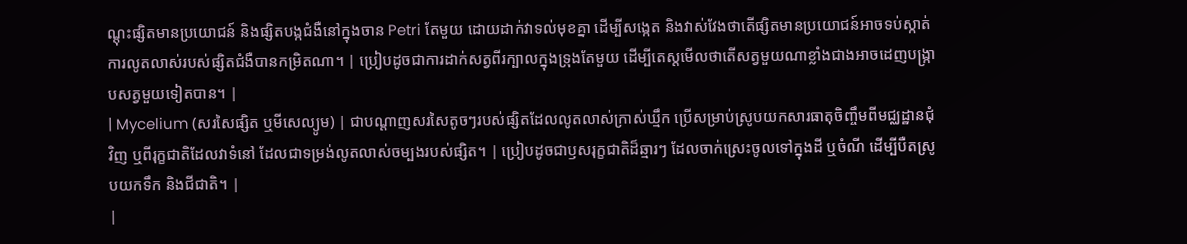ណ្ដុះផ្សិតមានប្រយោជន៍ និងផ្សិតបង្កជំងឺនៅក្នុងចាន Petri តែមួយ ដោយដាក់វាទល់មុខគ្នា ដើម្បីសង្កេត និងវាស់វែងថាតើផ្សិតមានប្រយោជន៍អាចទប់ស្កាត់ការលូតលាស់របស់ផ្សិតជំងឺបានកម្រិតណា។ | ប្រៀបដូចជាការដាក់សត្វពីរក្បាលក្នុងទ្រុងតែមួយ ដើម្បីតេស្តមើលថាតើសត្វមួយណាខ្លាំងជាងអាចដេញបង្រ្កាបសត្វមួយទៀតបាន។ |
| Mycelium (សរសៃផ្សិត ឬមីសេល្យូម) | ជាបណ្ដាញសរសៃតូចៗរបស់ផ្សិតដែលលូតលាស់ក្រាស់ឃ្មឹក ប្រើសម្រាប់ស្រូបយកសារធាតុចិញ្ចឹមពីមជ្ឈដ្ឋានជុំវិញ ឬពីរុក្ខជាតិដែលវាទំនៅ ដែលជាទម្រង់លូតលាស់ចម្បងរបស់ផ្សិត។ | ប្រៀបដូចជាឫសរុក្ខជាតិដ៏ឆ្មារៗ ដែលចាក់ស្រេះចូលទៅក្នុងដី ឬចំណី ដើម្បីបឺតស្រូបយកទឹក និងជីជាតិ។ |
|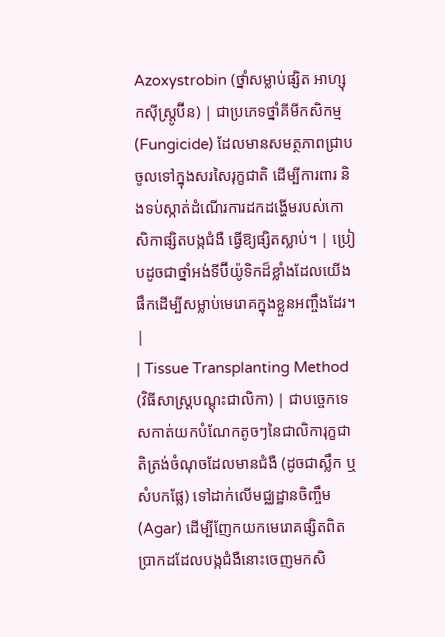Azoxystrobin (ថ្នាំសម្លាប់ផ្សិត អាហ្សុកស៊ីស្ត្រូប៊ីន) | ជាប្រភេទថ្នាំគីមីកសិកម្ម (Fungicide) ដែលមានសមត្ថភាពជ្រាបចូលទៅក្នុងសរសៃរុក្ខជាតិ ដើម្បីការពារ និងទប់ស្កាត់ដំណើរការដកដង្ហើមរបស់កោសិកាផ្សិតបង្កជំងឺ ធ្វើឱ្យផ្សិតស្លាប់។ | ប្រៀបដូចជាថ្នាំអង់ទីប៊ីយ៉ូទិកដ៏ខ្លាំងដែលយើងផឹកដើម្បីសម្លាប់មេរោគក្នុងខ្លួនអញ្ចឹងដែរ។ |
| Tissue Transplanting Method (វិធីសាស្ត្របណ្ដុះជាលិកា) | ជាបច្ចេកទេសកាត់យកបំណែកតូចៗនៃជាលិការុក្ខជាតិត្រង់ចំណុចដែលមានជំងឺ (ដូចជាស្លឹក ឬសំបកផ្លែ) ទៅដាក់លើមជ្ឈដ្ឋានចិញ្ចឹម (Agar) ដើម្បីញែកយកមេរោគផ្សិតពិតប្រាកដដែលបង្កជំងឺនោះចេញមកសិ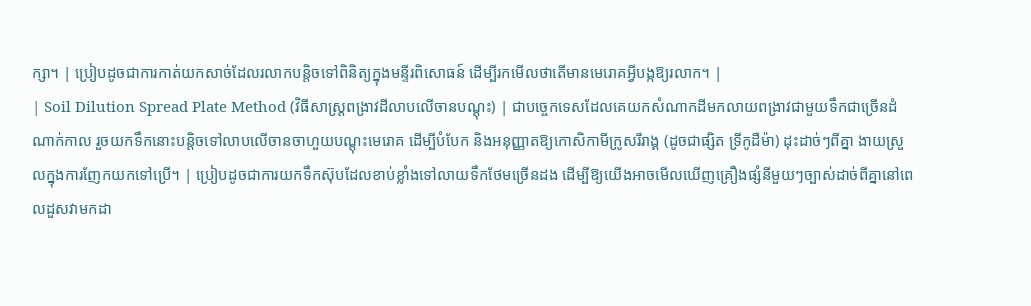ក្សា។ | ប្រៀបដូចជាការកាត់យកសាច់ដែលរលាកបន្តិចទៅពិនិត្យក្នុងមន្ទីរពិសោធន៍ ដើម្បីរកមើលថាតើមានមេរោគអ្វីបង្កឱ្យរលាក។ |
| Soil Dilution Spread Plate Method (វិធីសាស្ត្រពង្រាវដីលាបលើចានបណ្ដុះ) | ជាបច្ចេកទេសដែលគេយកសំណាកដីមកលាយពង្រាវជាមួយទឹកជាច្រើនដំណាក់កាល រួចយកទឹកនោះបន្តិចទៅលាបលើចានចាហួយបណ្ដុះមេរោគ ដើម្បីបំបែក និងអនុញ្ញាតឱ្យកោសិកាមីក្រូសរីរាង្គ (ដូចជាផ្សិត ទ្រីកូដឺម៉ា) ដុះដាច់ៗពីគ្នា ងាយស្រួលក្នុងការញែកយកទៅប្រើ។ | ប្រៀបដូចជាការយកទឹកស៊ុបដែលខាប់ខ្លាំងទៅលាយទឹកថែមច្រើនដង ដើម្បីឱ្យយើងអាចមើលឃើញគ្រឿងផ្សំនីមួយៗច្បាស់ដាច់ពីគ្នានៅពេលដួសវាមកដា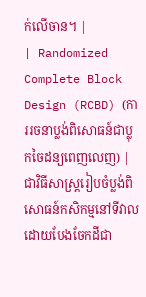ក់លើចាន។ |
| Randomized Complete Block Design (RCBD) (ការរចនាប្លង់ពិសោធន៍ជាប្លុកចៃដន្យពេញលេញ) | ជាវិធីសាស្ត្ររៀបចំប្លង់ពិសោធន៍កសិកម្មនៅទីវាល ដោយបែងចែកដីជា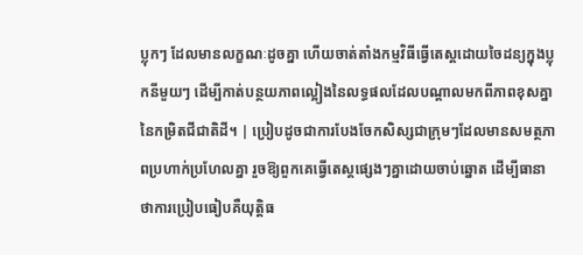ប្លុកៗ ដែលមានលក្ខណៈដូចគ្នា ហើយចាត់តាំងកម្មវិធីធ្វើតេស្តដោយចៃដន្យក្នុងប្លុកនីមួយៗ ដើម្បីកាត់បន្ថយភាពល្អៀងនៃលទ្ធផលដែលបណ្ដាលមកពីភាពខុសគ្នានៃកម្រិតជីជាតិដី។ | ប្រៀបដូចជាការបែងចែកសិស្សជាក្រុមៗដែលមានសមត្ថភាពប្រហាក់ប្រហែលគ្នា រួចឱ្យពួកគេធ្វើតេស្តផ្សេងៗគ្នាដោយចាប់ឆ្នោត ដើម្បីធានាថាការប្រៀបធៀបគឺយុត្តិធ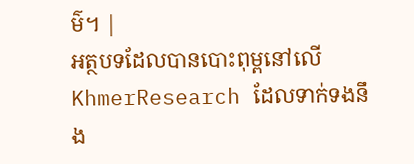ម៌។ |
អត្ថបទដែលបានបោះពុម្ពនៅលើ KhmerResearch ដែលទាក់ទងនឹង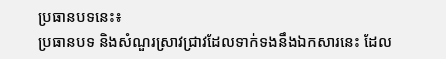ប្រធានបទនេះ៖
ប្រធានបទ និងសំណួរស្រាវជ្រាវដែលទាក់ទងនឹងឯកសារនេះ ដែល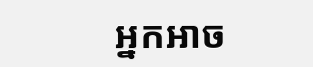អ្នកអាច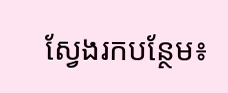ស្វែងរកបន្ថែម៖